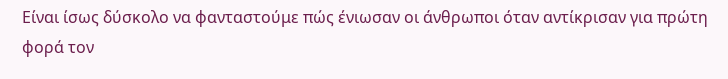Είναι ίσως δύσκολο να φανταστούμε πώς ένιωσαν οι άνθρωποι όταν αντίκρισαν για πρώτη φορά τον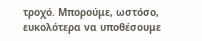τροχό. Μπορούμε, ωστόσο, ευκολότερα να υποθέσουμε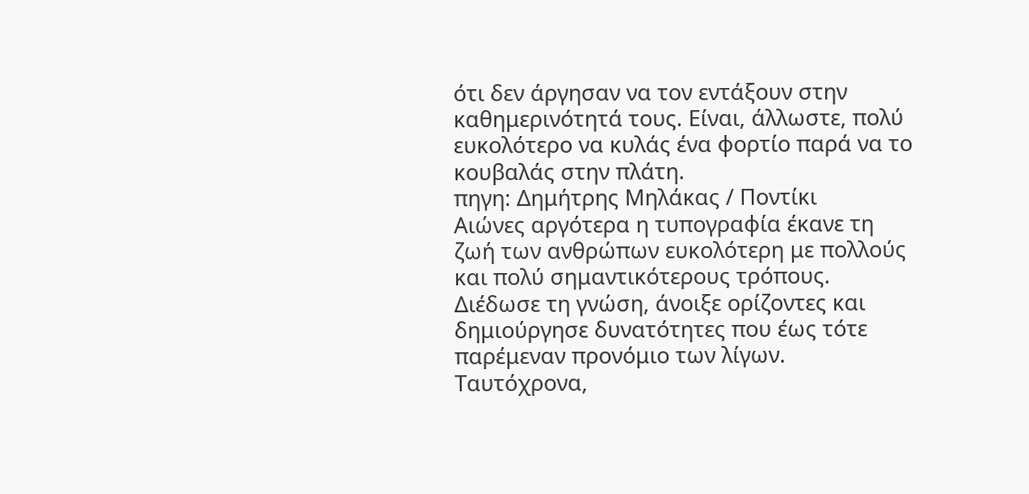ότι δεν άργησαν να τον εντάξουν στην καθημερινότητά τους. Είναι, άλλωστε, πολύ ευκολότερο να κυλάς ένα φορτίο παρά να το κουβαλάς στην πλάτη.
πηγη: Δημήτρης Μηλάκας / Ποντίκι
Αιώνες αργότερα η τυπογραφία έκανε τη ζωή των ανθρώπων ευκολότερη με πολλούς και πολύ σημαντικότερους τρόπους. Διέδωσε τη γνώση, άνοιξε ορίζοντες και δημιούργησε δυνατότητες που έως τότε παρέμεναν προνόμιο των λίγων. Ταυτόχρονα,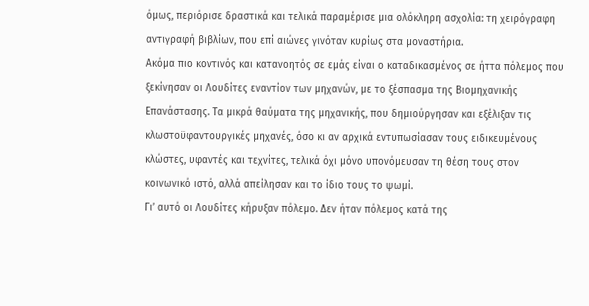όμως, περιόρισε δραστικά και τελικά παραμέρισε μια ολόκληρη ασχολία: τη χειρόγραφη αντιγραφή βιβλίων, που επί αιώνες γινόταν κυρίως στα μοναστήρια.
Ακόμα πιο κοντινός και κατανοητός σε εμάς είναι ο καταδικασμένος σε ήττα πόλεμος που ξεκίνησαν οι Λουδίτες εναντίον των μηχανών, με το ξέσπασμα της Βιομηχανικής Επανάστασης. Τα μικρά θαύματα της μηχανικής, που δημιούργησαν και εξέλιξαν τις κλωστοϋφαντουργικές μηχανές, όσο κι αν αρχικά εντυπωσίασαν τους ειδικευμένους κλώστες, υφαντές και τεχνίτες, τελικά όχι μόνο υπονόμευσαν τη θέση τους στον κοινωνικό ιστό, αλλά απείλησαν και το ίδιο τους το ψωμί.
Γι’ αυτό οι Λουδίτες κήρυξαν πόλεμο. Δεν ήταν πόλεμος κατά της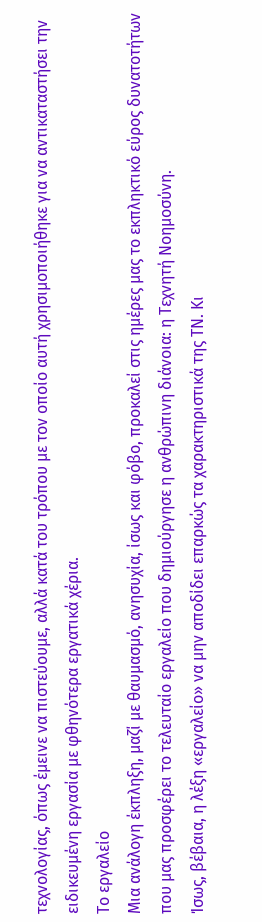τεχνολογίας, όπως έμεινε να πιστεύουμε, αλλά κατά του τρόπου με τον οποίο αυτή χρησιμοποιήθηκε για να αντικαταστήσει την ειδικευμένη εργασία με φθηνότερα εργατικά χέρια.
Το εργαλείο
Μια ανάλογη έκπληξη, μαζί με θαυμασμό, ανησυχία, ίσως και φόβο, προκαλεί στις ημέρες μας το εκπληκτικό εύρος δυνατοτήτων που μας προσφέρει το τελευταίο εργαλείο που δημιούργησε η ανθρώπινη διάνοια: η Τεχνητή Νοημοσύνη.
Ίσως, βέβαια, η λέξη «εργαλείο» να μην αποδίδει επαρκώς τα χαρακτηριστικά της ΤΝ. Κι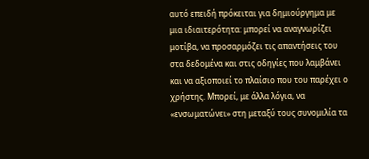αυτό επειδή πρόκειται για δημιούργημα με μια ιδιαιτερότητα: μπορεί να αναγνωρίζει μοτίβα, να προσαρμόζει τις απαντήσεις του στα δεδομένα και στις οδηγίες που λαμβάνει και να αξιοποιεί το πλαίσιο που του παρέχει ο χρήστης. Μπορεί, με άλλα λόγια, να «ενσωματώνει» στη μεταξύ τους συνομιλία τα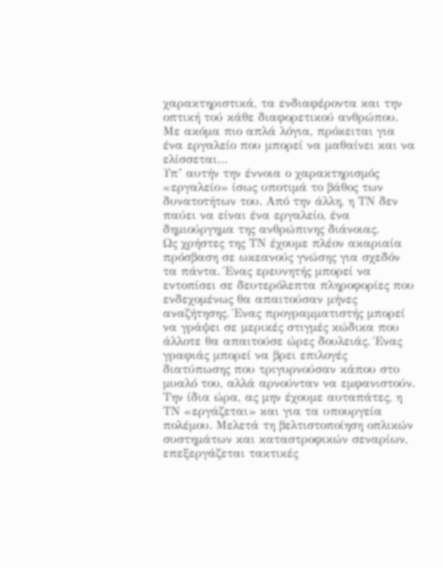χαρακτηριστικά, τα ενδιαφέροντα και την οπτική τού κάθε διαφορετικού ανθρώπου. Με ακόμα πιο απλά λόγια, πρόκειται για ένα εργαλείο που μπορεί να μαθαίνει και να ελίσσεται…
Υπ’ αυτήν την έννοια ο χαρακτηρισμός «εργαλείο» ίσως υποτιμά το βάθος των δυνατοτήτων του. Από την άλλη, η ΤΝ δεν παύει να είναι ένα εργαλείο, ένα δημιούργημα της ανθρώπινης διάνοιας.
Ως χρήστες της ΤΝ έχουμε πλέον ακαριαία πρόσβαση σε ωκεανούς γνώσης για σχεδόν τα πάντα. Ένας ερευνητής μπορεί να εντοπίσει σε δευτερόλεπτα πληροφορίες που ενδεχομένως θα απαιτούσαν μήνες αναζήτησης. Ένας προγραμματιστής μπορεί να γράψει σε μερικές στιγμές κώδικα που άλλοτε θα απαιτούσε ώρες δουλειάς. Ένας γραφιάς μπορεί να βρει επιλογές διατύπωσης που τριγυρνούσαν κάπου στο μυαλό του, αλλά αρνούνταν να εμφανιστούν.
Την ίδια ώρα, ας μην έχουμε αυταπάτες, η ΤΝ «εργάζεται» και για τα υπουργεία πολέμου. Μελετά τη βελτιστοποίηση οπλικών συστημάτων και καταστροφικών σεναρίων, επεξεργάζεται τακτικές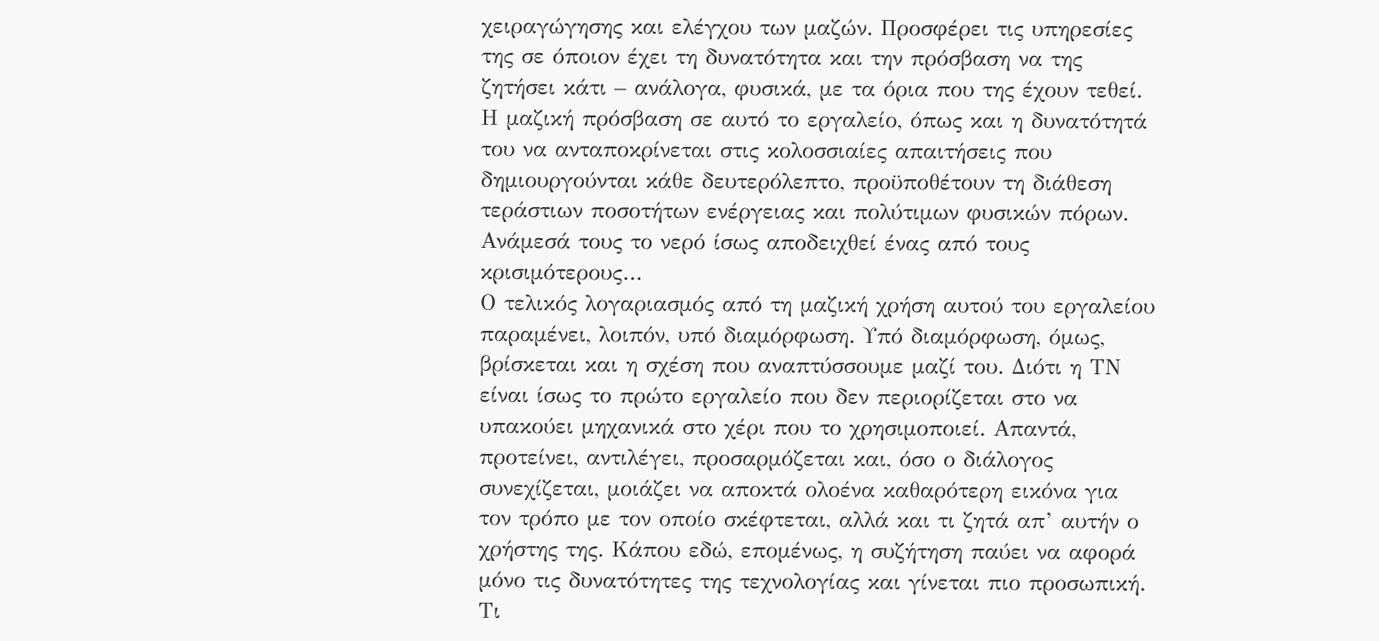χειραγώγησης και ελέγχου των μαζών. Προσφέρει τις υπηρεσίες της σε όποιον έχει τη δυνατότητα και την πρόσβαση να της ζητήσει κάτι – ανάλογα, φυσικά, με τα όρια που της έχουν τεθεί.
Η μαζική πρόσβαση σε αυτό το εργαλείο, όπως και η δυνατότητά του να ανταποκρίνεται στις κολοσσιαίες απαιτήσεις που δημιουργούνται κάθε δευτερόλεπτο, προϋποθέτουν τη διάθεση τεράστιων ποσοτήτων ενέργειας και πολύτιμων φυσικών πόρων. Ανάμεσά τους το νερό ίσως αποδειχθεί ένας από τους κρισιμότερους…
Ο τελικός λογαριασμός από τη μαζική χρήση αυτού του εργαλείου παραμένει, λοιπόν, υπό διαμόρφωση. Υπό διαμόρφωση, όμως, βρίσκεται και η σχέση που αναπτύσσουμε μαζί του. Διότι η ΤΝ είναι ίσως το πρώτο εργαλείο που δεν περιορίζεται στο να υπακούει μηχανικά στο χέρι που το χρησιμοποιεί. Απαντά, προτείνει, αντιλέγει, προσαρμόζεται και, όσο ο διάλογος συνεχίζεται, μοιάζει να αποκτά ολοένα καθαρότερη εικόνα για τον τρόπο με τον οποίο σκέφτεται, αλλά και τι ζητά απ’ αυτήν ο χρήστης της. Κάπου εδώ, επομένως, η συζήτηση παύει να αφορά μόνο τις δυνατότητες της τεχνολογίας και γίνεται πιο προσωπική.
Τι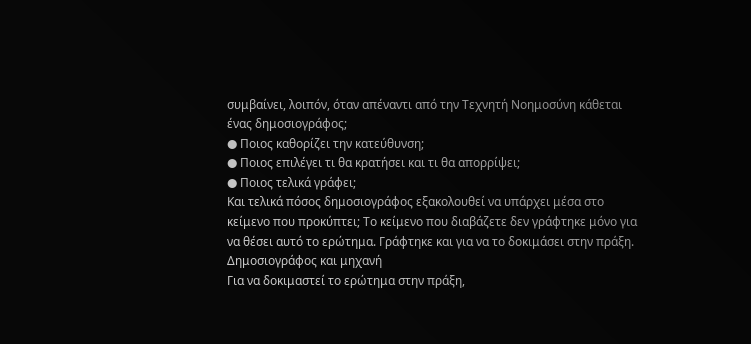συμβαίνει, λοιπόν, όταν απέναντι από την Τεχνητή Νοημοσύνη κάθεται ένας δημοσιογράφος;
● Ποιος καθορίζει την κατεύθυνση;
● Ποιος επιλέγει τι θα κρατήσει και τι θα απορρίψει;
● Ποιος τελικά γράφει;
Και τελικά πόσος δημοσιογράφος εξακολουθεί να υπάρχει μέσα στο κείμενο που προκύπτει; Το κείμενο που διαβάζετε δεν γράφτηκε μόνο για να θέσει αυτό το ερώτημα. Γράφτηκε και για να το δοκιμάσει στην πράξη.
Δημοσιογράφος και μηχανή
Για να δοκιμαστεί το ερώτημα στην πράξη,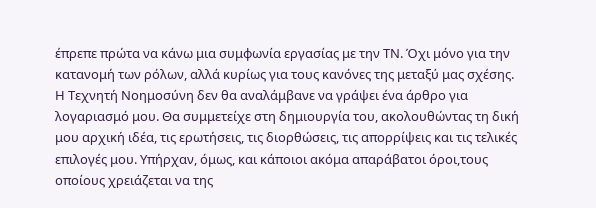έπρεπε πρώτα να κάνω μια συμφωνία εργασίας με την ΤΝ. Όχι μόνο για την κατανομή των ρόλων, αλλά κυρίως για τους κανόνες της μεταξύ μας σχέσης. Η Τεχνητή Νοημοσύνη δεν θα αναλάμβανε να γράψει ένα άρθρο για λογαριασμό μου. Θα συμμετείχε στη δημιουργία του, ακολουθώντας τη δική μου αρχική ιδέα, τις ερωτήσεις, τις διορθώσεις, τις απορρίψεις και τις τελικές επιλογές μου. Υπήρχαν, όμως, και κάποιοι ακόμα απαράβατοι όροι,τους οποίους χρειάζεται να της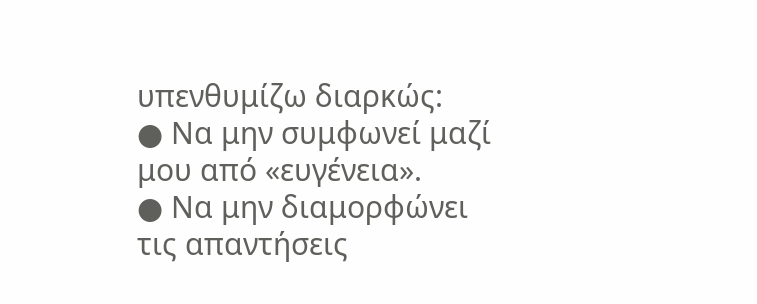υπενθυμίζω διαρκώς:
● Να μην συμφωνεί μαζί μου από «ευγένεια».
● Να μην διαμορφώνει τις απαντήσεις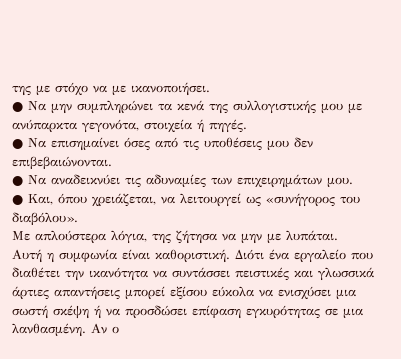της με στόχο να με ικανοποιήσει.
● Να μην συμπληρώνει τα κενά της συλλογιστικής μου με ανύπαρκτα γεγονότα, στοιχεία ή πηγές.
● Να επισημαίνει όσες από τις υποθέσεις μου δεν επιβεβαιώνονται.
● Να αναδεικνύει τις αδυναμίες των επιχειρημάτων μου.
● Και, όπου χρειάζεται, να λειτουργεί ως «συνήγορος του διαβόλου».
Με απλούστερα λόγια, της ζήτησα να μην με λυπάται.
Αυτή η συμφωνία είναι καθοριστική. Διότι ένα εργαλείο που διαθέτει την ικανότητα να συντάσσει πειστικές και γλωσσικά άρτιες απαντήσεις μπορεί εξίσου εύκολα να ενισχύσει μια σωστή σκέψη ή να προσδώσει επίφαση εγκυρότητας σε μια λανθασμένη. Αν ο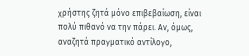χρήστης ζητά μόνο επιβεβαίωση, είναι πολύ πιθανό να την πάρει. Αν, όμως, αναζητά πραγματικό αντίλογο,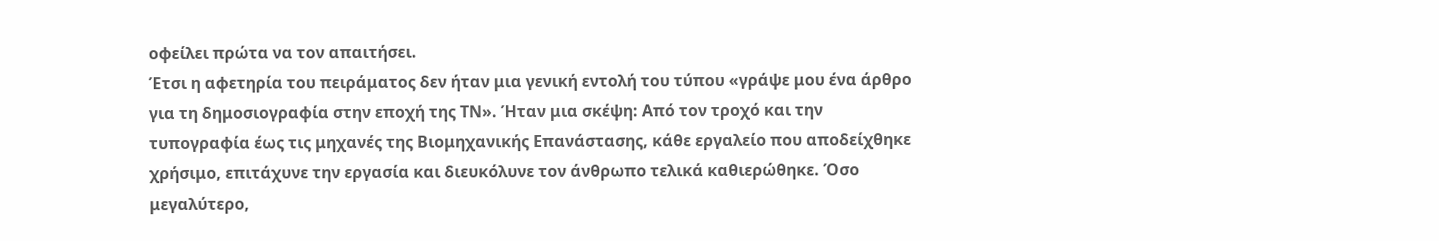οφείλει πρώτα να τον απαιτήσει.
Έτσι η αφετηρία του πειράματος δεν ήταν μια γενική εντολή του τύπου «γράψε μου ένα άρθρο για τη δημοσιογραφία στην εποχή της ΤΝ». Ήταν μια σκέψη: Από τον τροχό και την τυπογραφία έως τις μηχανές της Βιομηχανικής Επανάστασης, κάθε εργαλείο που αποδείχθηκε χρήσιμο, επιτάχυνε την εργασία και διευκόλυνε τον άνθρωπο τελικά καθιερώθηκε. Όσο μεγαλύτερο,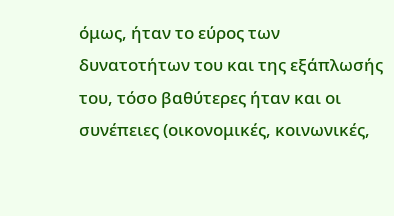όμως, ήταν το εύρος των δυνατοτήτων του και της εξάπλωσής του, τόσο βαθύτερες ήταν και οι συνέπειες (οικονομικές, κοινωνικές,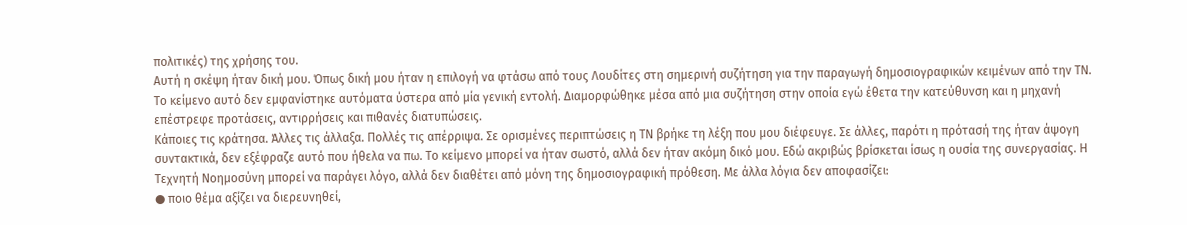πολιτικές) της χρήσης του.
Αυτή η σκέψη ήταν δική μου. Όπως δική μου ήταν η επιλογή να φτάσω από τους Λουδίτες στη σημερινή συζήτηση για την παραγωγή δημοσιογραφικών κειμένων από την ΤΝ. Το κείμενο αυτό δεν εμφανίστηκε αυτόματα ύστερα από μία γενική εντολή. Διαμορφώθηκε μέσα από μια συζήτηση στην οποία εγώ έθετα την κατεύθυνση και η μηχανή επέστρεφε προτάσεις, αντιρρήσεις και πιθανές διατυπώσεις.
Κάποιες τις κράτησα. Άλλες τις άλλαξα. Πολλές τις απέρριψα. Σε ορισμένες περιπτώσεις η ΤΝ βρήκε τη λέξη που μου διέφευγε. Σε άλλες, παρότι η πρότασή της ήταν άψογη συντακτικά, δεν εξέφραζε αυτό που ήθελα να πω. Το κείμενο μπορεί να ήταν σωστό, αλλά δεν ήταν ακόμη δικό μου. Εδώ ακριβώς βρίσκεται ίσως η ουσία της συνεργασίας. Η Τεχνητή Νοημοσύνη μπορεί να παράγει λόγο, αλλά δεν διαθέτει από μόνη της δημοσιογραφική πρόθεση. Με άλλα λόγια δεν αποφασίζει:
● ποιο θέμα αξίζει να διερευνηθεί,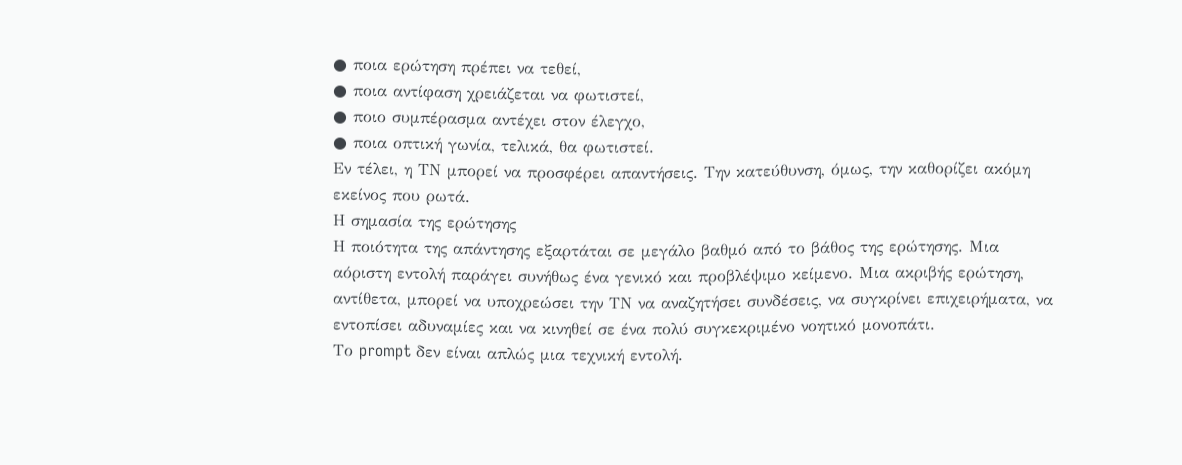● ποια ερώτηση πρέπει να τεθεί,
● ποια αντίφαση χρειάζεται να φωτιστεί,
● ποιο συμπέρασμα αντέχει στον έλεγχο,
● ποια οπτική γωνία, τελικά, θα φωτιστεί.
Εν τέλει, η ΤΝ μπορεί να προσφέρει απαντήσεις. Την κατεύθυνση, όμως, την καθορίζει ακόμη εκείνος που ρωτά.
Η σημασία της ερώτησης
Η ποιότητα της απάντησης εξαρτάται σε μεγάλο βαθμό από το βάθος της ερώτησης. Μια αόριστη εντολή παράγει συνήθως ένα γενικό και προβλέψιμο κείμενο. Μια ακριβής ερώτηση, αντίθετα, μπορεί να υποχρεώσει την ΤΝ να αναζητήσει συνδέσεις, να συγκρίνει επιχειρήματα, να εντοπίσει αδυναμίες και να κινηθεί σε ένα πολύ συγκεκριμένο νοητικό μονοπάτι.
Το prompt δεν είναι απλώς μια τεχνική εντολή.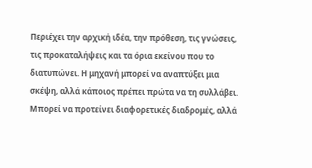Περιέχει την αρχική ιδέα, την πρόθεση, τις γνώσεις, τις προκαταλήψεις και τα όρια εκείνου που το διατυπώνει. Η μηχανή μπορεί να αναπτύξει μια σκέψη, αλλά κάποιος πρέπει πρώτα να τη συλλάβει. Μπορεί να προτείνει διαφορετικές διαδρομές, αλλά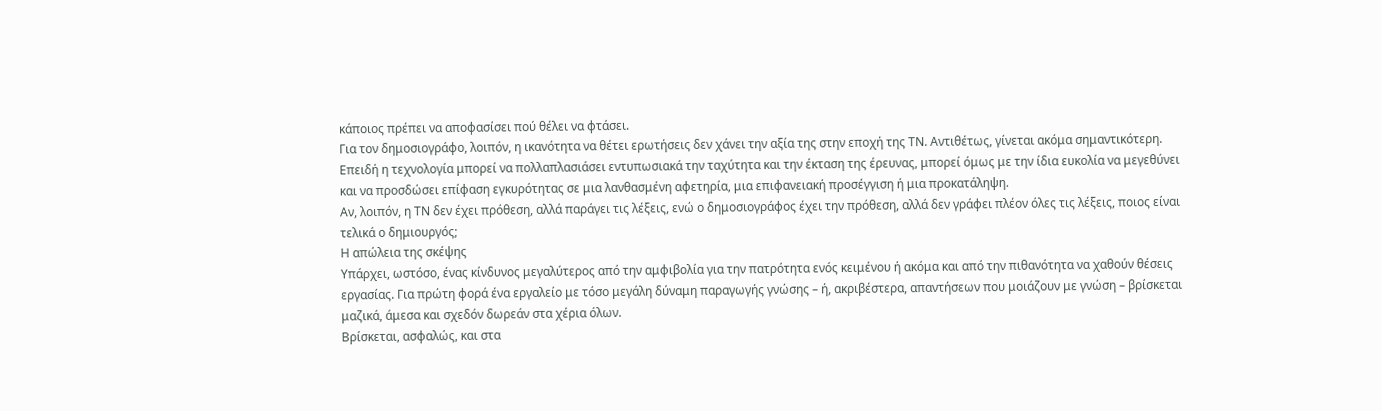κάποιος πρέπει να αποφασίσει πού θέλει να φτάσει.
Για τον δημοσιογράφο, λοιπόν, η ικανότητα να θέτει ερωτήσεις δεν χάνει την αξία της στην εποχή της ΤΝ. Αντιθέτως, γίνεται ακόμα σημαντικότερη. Επειδή η τεχνολογία μπορεί να πολλαπλασιάσει εντυπωσιακά την ταχύτητα και την έκταση της έρευνας, μπορεί όμως με την ίδια ευκολία να μεγεθύνει και να προσδώσει επίφαση εγκυρότητας σε μια λανθασμένη αφετηρία, μια επιφανειακή προσέγγιση ή μια προκατάληψη.
Αν, λοιπόν, η ΤΝ δεν έχει πρόθεση, αλλά παράγει τις λέξεις, ενώ ο δημοσιογράφος έχει την πρόθεση, αλλά δεν γράφει πλέον όλες τις λέξεις, ποιος είναι τελικά ο δημιουργός;
Η απώλεια της σκέψης
Υπάρχει, ωστόσο, ένας κίνδυνος μεγαλύτερος από την αμφιβολία για την πατρότητα ενός κειμένου ή ακόμα και από την πιθανότητα να χαθούν θέσεις εργασίας. Για πρώτη φορά ένα εργαλείο με τόσο μεγάλη δύναμη παραγωγής γνώσης – ή, ακριβέστερα, απαντήσεων που μοιάζουν με γνώση – βρίσκεται μαζικά, άμεσα και σχεδόν δωρεάν στα χέρια όλων.
Βρίσκεται, ασφαλώς, και στα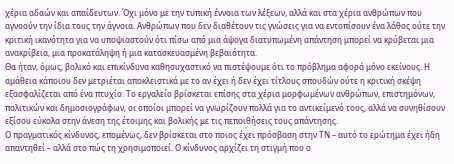χέρια αδαών και απαίδευτων. Όχι μόνο με την τυπική έννοια των λέξεων, αλλά και στα χέρια ανθρώπων που αγνοούν την ίδια τους την άγνοια. Ανθρώπων που δεν διαθέτουν τις γνώσεις για να εντοπίσουν ένα λάθος ούτε την κριτική ικανότητα για να υποψιαστούν ότι πίσω από μια άψογα διατυπωμένη απάντηση μπορεί να κρύβεται μια ανακρίβεια, μια προκατάληψη ή μια κατασκευασμένη βεβαιότητα.
Θα ήταν, όμως, βολικό και επικίνδυνα καθησυχαστικό να πιστέψουμε ότι το πρόβλημα αφορά μόνο εκείνους. Η αμάθεια κάποιου δεν μετριέται αποκλειστικά με το αν έχει ή δεν έχει τίτλους σπουδών ούτε η κριτική σκέψη εξασφαλίζεται από ένα πτυχίο. Το εργαλείο βρίσκεται επίσης στα χέρια μορφωμένων ανθρώπων, επιστημόνων, πολιτικών και δημοσιογράφων, οι οποίοι μπορεί να γνωρίζουν πολλά για το αντικείμενό τους, αλλά να συνηθίσουν εξίσου εύκολα στην άνεση της έτοιμης και βολικής με τις πεποιθήσεις τους απάντησης.
Ο πραγματικός κίνδυνος, επομένως, δεν βρίσκεται στο ποιος έχει πρόσβαση στην ΤΝ – αυτό το ερώτημα έχει ήδη απαντηθεί – αλλά στο πώς τη χρησιμοποιεί. Ο κίνδυνος αρχίζει τη στιγμή που ο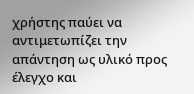χρήστης παύει να αντιμετωπίζει την απάντηση ως υλικό προς έλεγχο και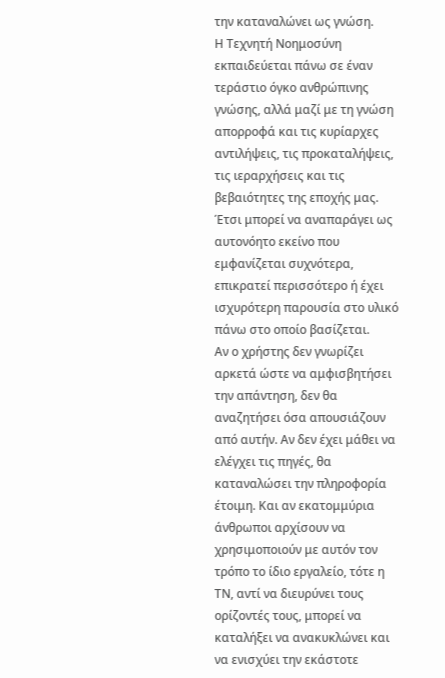την καταναλώνει ως γνώση.
Η Τεχνητή Νοημοσύνη εκπαιδεύεται πάνω σε έναν τεράστιο όγκο ανθρώπινης γνώσης, αλλά μαζί με τη γνώση απορροφά και τις κυρίαρχες αντιλήψεις, τις προκαταλήψεις, τις ιεραρχήσεις και τις βεβαιότητες της εποχής μας. Έτσι μπορεί να αναπαράγει ως αυτονόητο εκείνο που εμφανίζεται συχνότερα, επικρατεί περισσότερο ή έχει ισχυρότερη παρουσία στο υλικό πάνω στο οποίο βασίζεται.
Αν ο χρήστης δεν γνωρίζει αρκετά ώστε να αμφισβητήσει την απάντηση, δεν θα αναζητήσει όσα απουσιάζουν από αυτήν. Αν δεν έχει μάθει να ελέγχει τις πηγές, θα καταναλώσει την πληροφορία έτοιμη. Και αν εκατομμύρια άνθρωποι αρχίσουν να χρησιμοποιούν με αυτόν τον τρόπο το ίδιο εργαλείο, τότε η ΤΝ, αντί να διευρύνει τους ορίζοντές τους, μπορεί να καταλήξει να ανακυκλώνει και να ενισχύει την εκάστοτε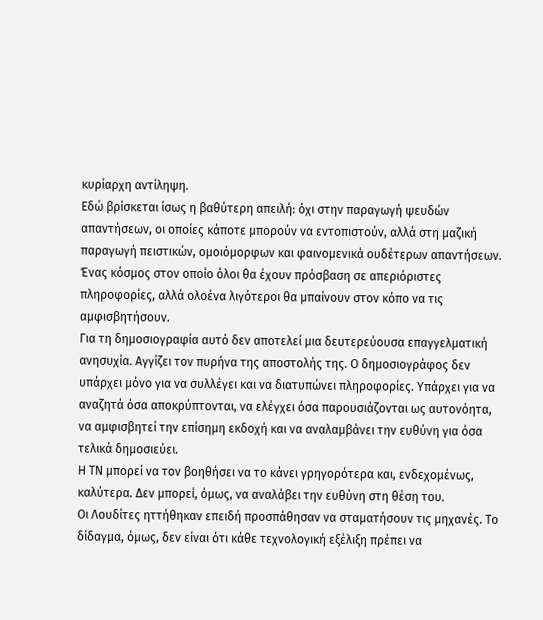κυρίαρχη αντίληψη.
Εδώ βρίσκεται ίσως η βαθύτερη απειλή: όχι στην παραγωγή ψευδών απαντήσεων, οι οποίες κάποτε μπορούν να εντοπιστούν, αλλά στη μαζική παραγωγή πειστικών, ομοιόμορφων και φαινομενικά ουδέτερων απαντήσεων. Ένας κόσμος στον οποίο όλοι θα έχουν πρόσβαση σε απεριόριστες πληροφορίες, αλλά ολοένα λιγότεροι θα μπαίνουν στον κόπο να τις αμφισβητήσουν.
Για τη δημοσιογραφία αυτό δεν αποτελεί μια δευτερεύουσα επαγγελματική ανησυχία. Αγγίζει τον πυρήνα της αποστολής της. Ο δημοσιογράφος δεν υπάρχει μόνο για να συλλέγει και να διατυπώνει πληροφορίες. Υπάρχει για να αναζητά όσα αποκρύπτονται, να ελέγχει όσα παρουσιάζονται ως αυτονόητα, να αμφισβητεί την επίσημη εκδοχή και να αναλαμβάνει την ευθύνη για όσα τελικά δημοσιεύει.
Η ΤΝ μπορεί να τον βοηθήσει να το κάνει γρηγορότερα και, ενδεχομένως, καλύτερα. Δεν μπορεί, όμως, να αναλάβει την ευθύνη στη θέση του.
Οι Λουδίτες ηττήθηκαν επειδή προσπάθησαν να σταματήσουν τις μηχανές. Το δίδαγμα, όμως, δεν είναι ότι κάθε τεχνολογική εξέλιξη πρέπει να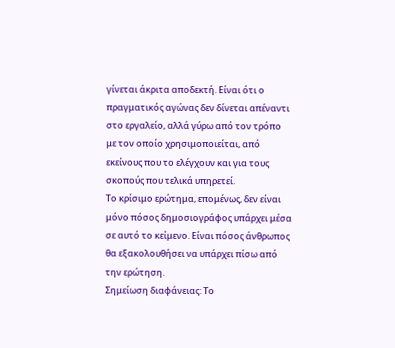γίνεται άκριτα αποδεκτή. Είναι ότι ο πραγματικός αγώνας δεν δίνεται απέναντι στο εργαλείο, αλλά γύρω από τον τρόπο με τον οποίο χρησιμοποιείται, από εκείνους που το ελέγχουν και για τους σκοπούς που τελικά υπηρετεί.
Το κρίσιμο ερώτημα, επομένως, δεν είναι μόνο πόσος δημοσιογράφος υπάρχει μέσα σε αυτό το κείμενο. Είναι πόσος άνθρωπος θα εξακολουθήσει να υπάρχει πίσω από την ερώτηση.
Σημείωση διαφάνειας: Το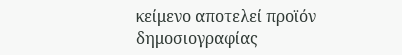κείμενο αποτελεί προϊόν δημοσιογραφίας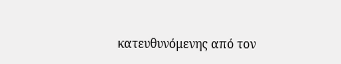κατευθυνόμενης από τον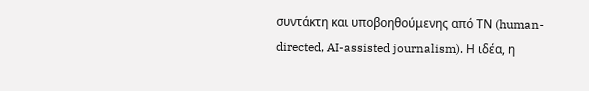συντάκτη και υποβοηθούμενης από ΤΝ (human-directed, AI-assisted journalism). Η ιδέα, η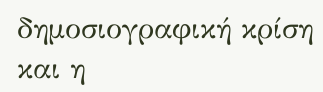δημοσιογραφική κρίση και η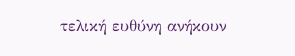τελική ευθύνη ανήκουν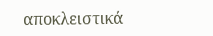αποκλειστικά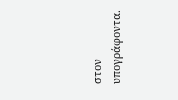στον υπογράφοντα.